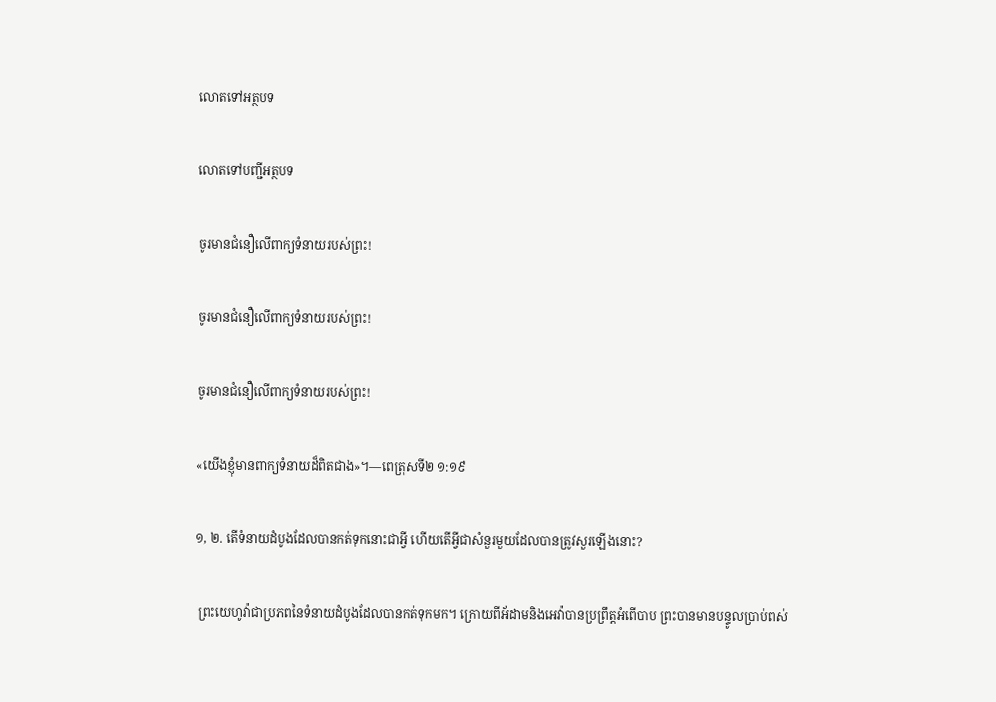លោតទៅអត្ថបទ

លោតទៅបញ្ជីអត្ថបទ

ចូរមានជំនឿលើពាក្យទំនាយរបស់ព្រះ!

ចូរមានជំនឿលើពាក្យទំនាយរបស់ព្រះ!

ចូរមានជំនឿលើពាក្យទំនាយរបស់ព្រះ!

«យើងខ្ញុំមានពាក្យទំនាយដ៏ពិតជាង»។—ពេត្រុសទី២ ១:១៩

១, ២. តើទំនាយដំបូងដែលបានកត់ទុកនោះជាអ្វី ហើយតើអ្វីជាសំនួរមួយដែលបានត្រូវសួរឡើងនោះ?

 ព្រះយេហូវ៉ាជាប្រភពនៃទំនាយដំបូងដែលបានកត់ទុកមក។ ក្រោយពីអ័ដាមនិងអេវ៉ាបានប្រព្រឹត្តអំពើបាប ព្រះបានមានបន្ទូលប្រាប់ពស់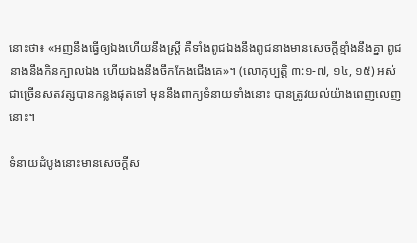នោះថា៖ «អញនឹងធ្វើឲ្យឯងហើយនឹងស្ត្រី គឺទាំងពូជឯងនឹងពូជនាងមានសេចក្ដីខ្មាំងនឹងគ្នា ពូជនាងនឹងកិនក្បាលឯង ហើយឯងនឹងចឹកកែងជើងគេ»។ (លោកុប្បត្តិ ៣:១-៧, ១៤, ១៥) អស់ជាច្រើនសតវត្សបានកន្លងផុតទៅ មុននឹងពាក្យទំនាយទាំងនោះ បានត្រូវយល់យ៉ាងពេញលេញនោះ។

ទំនាយដំបូងនោះមានសេចក្ដីស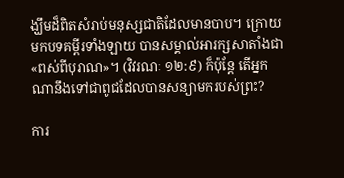ង្ឃឹមដ៏ពិតសំរាប់មនុស្សជាតិដែលមានបាប។ ក្រោយមកបទគម្ពីរទាំងឡាយ បានសម្គាល់អារក្សសាតាំងជា«ពស់ពីបុរាណ»។ (វិវរណៈ ១២:៩) ក៏ប៉ុន្តែ តើអ្នកណានឹងទៅជាពូជដែលបានសន្យាមករបស់ព្រះ?

ការ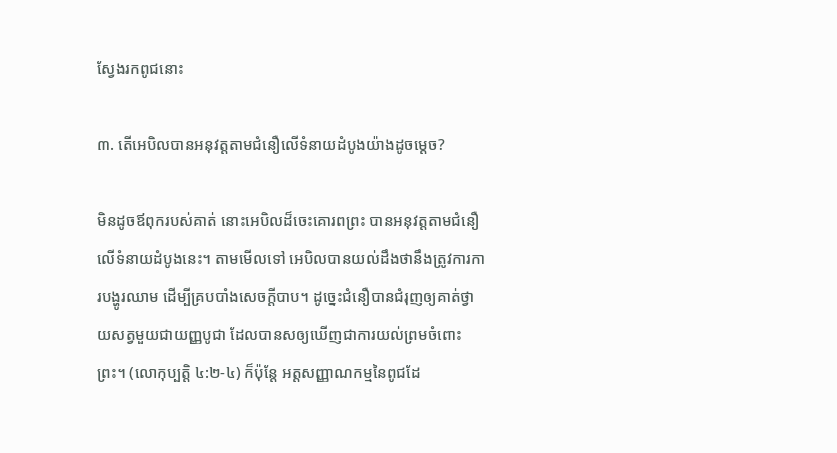ស្វែងរកពូជនោះ

៣. តើអេបិលបានអនុវត្តតាមជំនឿលើទំនាយដំបូងយ៉ាងដូចម្ដេច?

មិនដូចឪពុករបស់គាត់ នោះអេបិលដ៏ចេះគោរពព្រះ បានអនុវត្តតាមជំនឿលើទំនាយដំបូងនេះ។ តាមមើលទៅ អេបិលបានយល់ដឹងថានឹងត្រូវការការបង្ហូរឈាម ដើម្បីគ្របបាំងសេចក្ដីបាប។ ដូច្នេះជំនឿបានជំរុញឲ្យគាត់ថ្វាយសត្វមួយជាយញ្ញបូជា ដែលបានសឲ្យឃើញជាការយល់ព្រមចំពោះព្រះ។ (លោកុប្បត្តិ ៤:២-៤) ក៏ប៉ុន្តែ អត្តសញ្ញាណកម្មនៃពូជដែ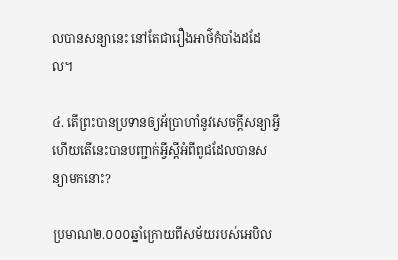លបានសន្យានេះ នៅតែជារឿងអាថ៌កំបាំងដដែល។

៤. តើព្រះបានប្រទានឲ្យអ័ប្រាហាំនូវសេចក្ដីសន្យាអ្វី ហើយតើនេះបានបញ្ជាក់អ្វីស្តីអំពីពូជដែលបានសន្យាមកនោះ?

ប្រមាណ២.០០០ឆ្នាំក្រោយពីសម័យរបស់អេបិល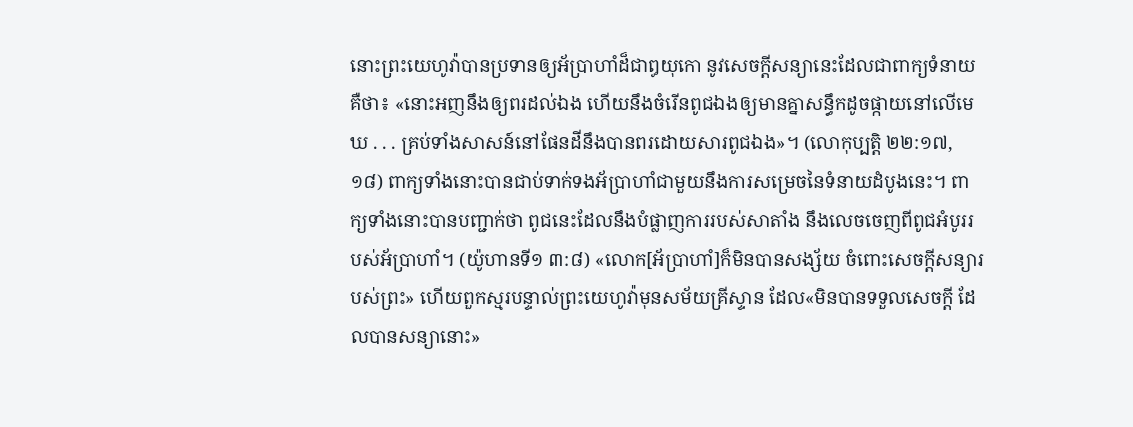នោះព្រះយេហូវ៉ាបានប្រទានឲ្យអ័ប្រាហាំដ៏ជាឰយុកោ នូវសេចក្ដីសន្យានេះដែលជាពាក្យទំនាយ គឺថា៖ «នោះអញនឹងឲ្យពរដល់ឯង ហើយនឹងចំរើនពូជឯងឲ្យមានគ្នាសន្ធឹកដូចផ្កាយនៅលើមេឃ . . . គ្រប់ទាំងសាសន៍នៅផែនដីនឹងបានពរដោយសារពូជឯង»។ (លោកុប្បត្តិ ២២:១៧, ១៨) ពាក្យទាំងនោះបានជាប់ទាក់ទងអ័ប្រាហាំជាមួយនឹងការសម្រេចនៃទំនាយដំបូងនេះ។ ពាក្យទាំងនោះបានបញ្ជាក់ថា ពូជនេះដែលនឹងបំផ្លាញការរបស់សាតាំង នឹងលេចចេញពីពូជអំបូររបស់អ័ប្រាហាំ។ (យ៉ូហានទី១ ៣:៨) «លោក[អ័ប្រាហាំ]ក៏មិនបានសង្ស័យ ចំពោះសេចក្ដីសន្យារបស់ព្រះ» ហើយពួកស្មរបន្ទាល់ព្រះយេហូវ៉ាមុនសម័យគ្រីស្ទាន ដែល«មិនបានទទួលសេចក្ដី ដែលបានសន្យានោះ»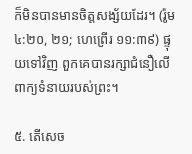ក៏មិនបានមានចិត្តសង្ស័យដែរ។ (រ៉ូម ៤:២០, ២១; ហេព្រើរ ១១:៣៩) ផ្ទុយទៅវិញ ពួកគេបានរក្សាជំនឿលើពាក្យទំនាយរបស់ព្រះ។

៥. តើសេច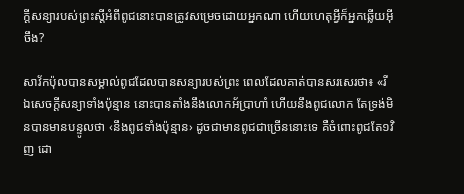ក្ដីសន្យារបស់ព្រះស្តីអំពីពូជនោះបានត្រូវសម្រេចដោយអ្នកណា ហើយហេតុអ្វីក៏អ្នកឆ្លើយអ៊ីចឹង?

សាវ័កប៉ុលបានសម្គាល់ពូជដែលបានសន្យារបស់ព្រះ ពេលដែលគាត់បានសរសេរថា៖ «រីឯសេចក្ដីសន្យាទាំងប៉ុន្មាន នោះបានតាំងនឹងលោកអ័ប្រាហាំ ហើយនឹងពូជលោក តែទ្រង់មិនបានមានបន្ទូលថា ‹នឹងពូជទាំងប៉ុន្មាន› ដូចជាមានពូជជាច្រើននោះទេ គឺចំពោះពូជតែ១វិញ ដោ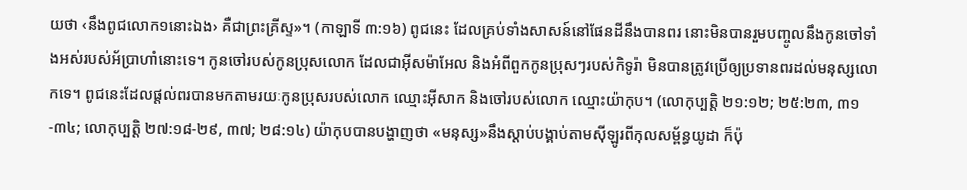យថា ‹នឹងពូជលោក១នោះឯង› គឺជាព្រះគ្រីស្ទ»។ (កាឡាទី ៣:១៦) ពូជនេះ ដែលគ្រប់ទាំងសាសន៍នៅផែនដីនឹងបានពរ នោះមិនបានរួមបញ្ចូលនឹងកូនចៅទាំងអស់របស់អ័ប្រាហាំនោះទេ។ កូនចៅរបស់កូនប្រុសលោក ដែលជាអ៊ីសម៉ាអែល និងអំពីពួកកូនប្រុសៗរបស់កិទូរ៉ា មិនបានត្រូវប្រើឲ្យប្រទានពរដល់មនុស្សលោកទេ។ ពូជនេះដែលផ្ដល់ពរបានមកតាមរយៈកូនប្រុសរបស់លោក ឈ្មោះអ៊ីសាក និងចៅរបស់លោក ឈ្មោះយ៉ាកុប។ (លោកុប្បត្តិ ២១:១២; ២៥:២៣, ៣១-៣៤; លោកុប្បត្តិ ២៧:១៨-២៩, ៣៧; ២៨:១៤) យ៉ាកុបបានបង្ហាញថា «មនុស្ស»នឹងស្ដាប់បង្គាប់តាមស៊ីឡូរពីកុលសម្ព័ន្ធយូដា ក៏ប៉ុ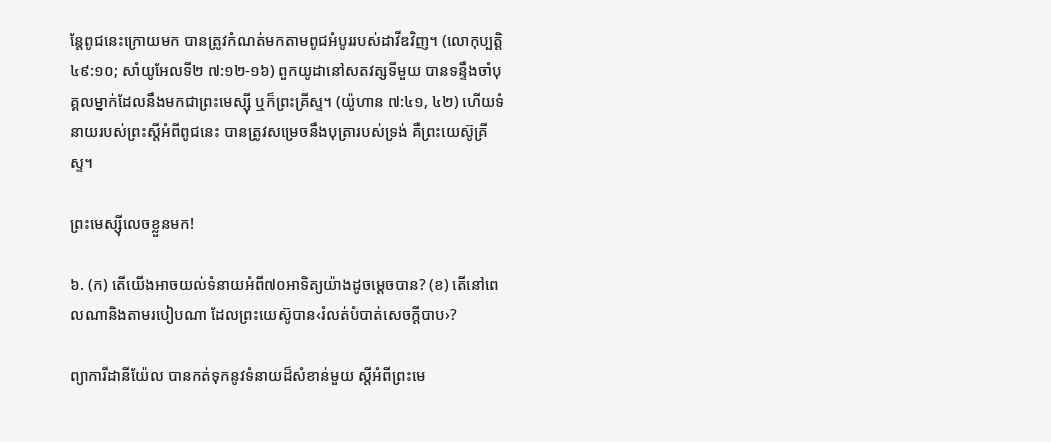ន្តែពូជនេះក្រោយមក បានត្រូវកំណត់មកតាមពូជអំបូររបស់ដាវីឌវិញ។ (លោកុប្បត្តិ ៤៩:១០; សាំយូអែលទី២ ៧:១២-១៦) ពួកយូដានៅសតវត្សទីមួយ បានទន្ទឹងចាំបុគ្គលម្នាក់ដែលនឹងមកជាព្រះមេស្ស៊ី ឬក៏ព្រះគ្រីស្ទ។ (យ៉ូហាន ៧:៤១, ៤២) ហើយទំនាយរបស់ព្រះស្តីអំពីពូជនេះ បានត្រូវសម្រេចនឹងបុត្រារបស់ទ្រង់ គឺព្រះយេស៊ូគ្រីស្ទ។

ព្រះមេស្ស៊ីលេចខ្លួនមក!

៦. (ក) តើយើងអាចយល់ទំនាយអំពី៧០អាទិត្យយ៉ាងដូចម្ដេចបាន? (ខ) តើនៅពេលណានិងតាមរបៀបណា ដែលព្រះយេស៊ូបាន‹រំលត់បំបាត់សេចក្ដីបាប›?

ព្យាការីដានីយ៉ែល បានកត់ទុកនូវទំនាយដ៏សំខាន់មួយ ស្តីអំពីព្រះមេ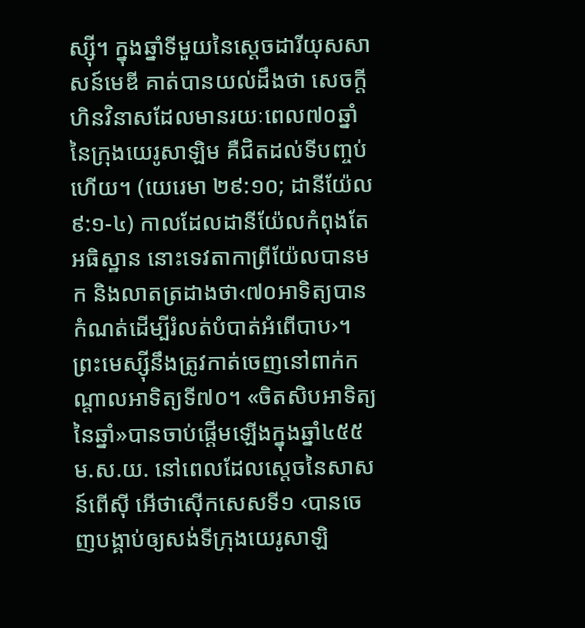ស្ស៊ី។ ក្នុងឆ្នាំទីមួយនៃស្តេចដារីយុសសាសន៍មេឌី គាត់បានយល់ដឹងថា សេចក្ដីហិនវិនាសដែលមានរយៈពេល៧០ឆ្នាំនៃក្រុងយេរូសាឡិម គឺជិតដល់ទីបញ្ចប់ហើយ។ (យេរេមា ២៩:១០; ដានីយ៉ែល ៩:១-៤) កាលដែលដានីយ៉ែលកំពុងតែអធិស្ឋាន នោះទេវតាកាព្រីយ៉ែលបានមក និងលាតត្រដាងថា‹៧០អាទិត្យបានកំណត់ដើម្បីរំលត់បំបាត់អំពើបាប›។ ព្រះមេស្ស៊ីនឹងត្រូវកាត់ចេញនៅពាក់កណ្ដាលអាទិត្យទី៧០។ «ចិតសិបអាទិត្យនៃឆ្នាំ»បានចាប់ផ្ដើមឡើងក្នុងឆ្នាំ៤៥៥ ម.ស.យ. នៅពេលដែលស្តេចនៃសាសន៍ពើស៊ី អើថាស៊ើកសេសទី១ ‹បានចេញបង្គាប់ឲ្យសង់ទីក្រុងយេរូសាឡិ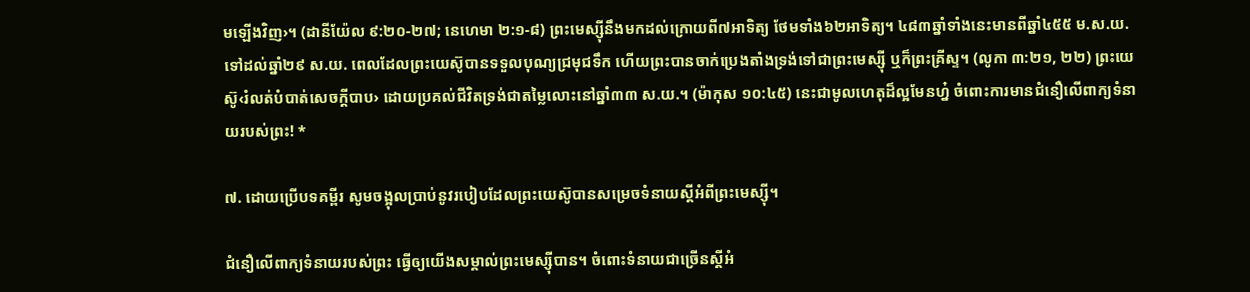មឡើងវិញ›។ (ដានីយ៉ែល ៩:២០-២៧; នេហេមា ២:១-៨) ព្រះមេស្ស៊ីនឹងមកដល់ក្រោយពី៧អាទិត្យ ថែមទាំង៦២អាទិត្យ។ ៤៨៣ឆ្នាំទាំងនេះមានពីឆ្នាំ៤៥៥ ម.ស.យ.ទៅដល់ឆ្នាំ២៩ ស.យ. ពេលដែលព្រះយេស៊ូបានទទួលបុណ្យជ្រមុជទឹក ហើយព្រះបានចាក់ប្រេងតាំងទ្រង់ទៅជាព្រះមេស្ស៊ី ឬក៏ព្រះគ្រីស្ទ។ (លូកា ៣:២១, ២២) ព្រះយេស៊ូ‹រំលត់បំបាត់សេចក្ដីបាប› ដោយប្រគល់ជីវិតទ្រង់ជាតម្លៃលោះនៅឆ្នាំ៣៣ ស.យ.។ (ម៉ាកុស ១០:៤៥) នេះជាមូលហេតុដ៏ល្អមែនហ្ន៎ ចំពោះការមានជំនឿលើពាក្យទំនាយរបស់ព្រះ! *

៧. ដោយប្រើបទគម្ពីរ សូមចង្អុលប្រាប់នូវរបៀបដែលព្រះយេស៊ូបានសម្រេចទំនាយស្តីអំពីព្រះមេស្ស៊ី។

ជំនឿលើពាក្យទំនាយរបស់ព្រះ ធ្វើឲ្យយើងសម្គាល់ព្រះមេស្ស៊ីបាន។ ចំពោះទំនាយជាច្រើនស្តីអំ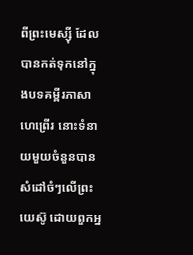ពីព្រះមេស្ស៊ី ដែលបានកត់ទុកនៅក្នុងបទគម្ពីរភាសាហេព្រើរ នោះទំនាយមួយចំនួនបានសំដៅចំៗលើព្រះយេស៊ូ ដោយពួកអ្ន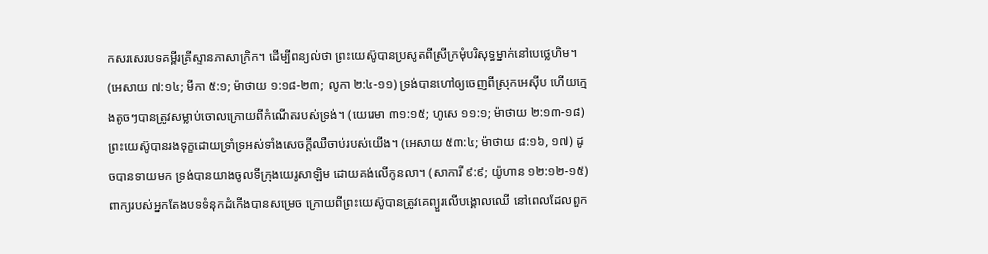កសរសេរបទគម្ពីរគ្រីស្ទានភាសាក្រិក។ ដើម្បីពន្យល់ថា ព្រះយេស៊ូបានប្រសូតពីស្រីក្រមុំបរិសុទ្ធម្នាក់នៅបេថ្លេហិម។ (អេសាយ ៧:១៤; មីកា ៥:១; ម៉ាថាយ ១:១៨-២៣; លូកា ២:៤-១១) ទ្រង់បានហៅឲ្យចេញពីស្រុកអេស៊ីប ហើយក្មេងតូចៗបានត្រូវសម្លាប់ចោលក្រោយពីកំណើតរបស់ទ្រង់។ (យេរេមា ៣១:១៥; ហូសេ ១១:១; ម៉ាថាយ ២:១៣-១៨) ព្រះយេស៊ូបានរងទុក្ខដោយទ្រាំទ្រអស់ទាំងសេចក្ដីឈឺចាប់របស់យើង។ (អេសាយ ៥៣:៤; ម៉ាថាយ ៨:១៦, ១៧) ដូចបានទាយមក ទ្រង់បានយាងចូលទីក្រុងយេរូសាឡិម ដោយគង់លើកូនលា។ (សាការី ៩:៩; យ៉ូហាន ១២:១២-១៥) ពាក្យរបស់អ្នកតែងបទទំនុកដំកើងបានសម្រេច ក្រោយពីព្រះយេស៊ូបានត្រូវគេព្យួរលើបង្គោលឈើ នៅពេលដែលពួក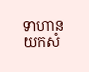ទាហានយកសំ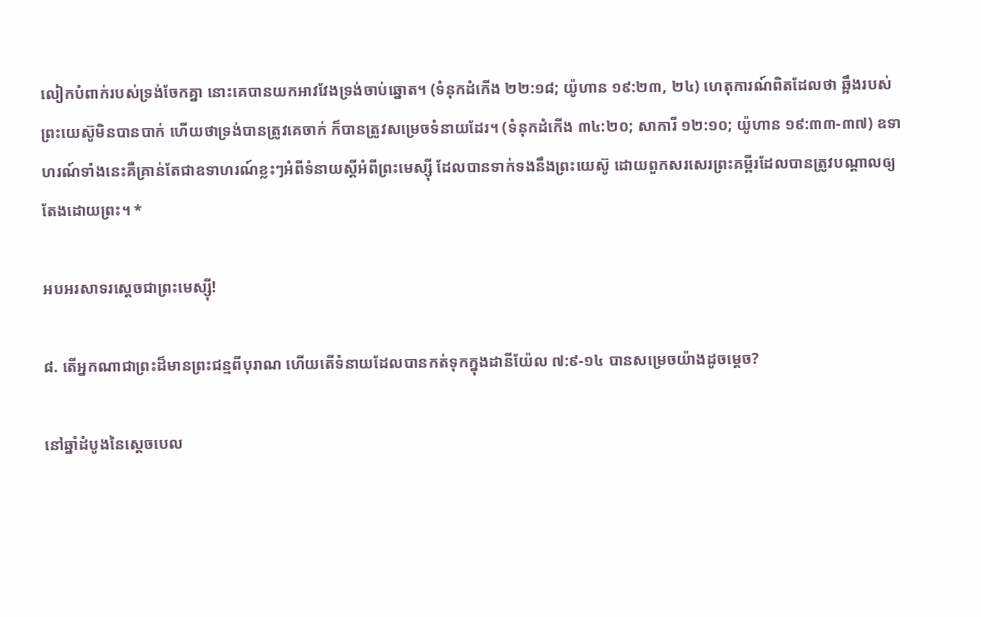លៀកបំពាក់របស់ទ្រង់ចែកគ្នា នោះគេបានយកអាវវែងទ្រង់ចាប់ឆ្នោត។ (ទំនុកដំកើង ២២:១៨; យ៉ូហាន ១៩:២៣, ២៤) ហេតុការណ៍ពិតដែលថា ឆ្អឹងរបស់ព្រះយេស៊ូមិនបានបាក់ ហើយថាទ្រង់បានត្រូវគេចាក់ ក៏បានត្រូវសម្រេចទំនាយដែរ។ (ទំនុកដំកើង ៣៤:២០; សាការី ១២:១០; យ៉ូហាន ១៩:៣៣-៣៧) ឧទាហរណ៍ទាំងនេះគឺគ្រាន់តែជាឧទាហរណ៍ខ្លះៗអំពីទំនាយស្តីអំពីព្រះមេស្ស៊ី ដែលបានទាក់ទងនឹងព្រះយេស៊ូ ដោយពួកសរសេរព្រះគម្ពីរដែលបានត្រូវបណ្ដាលឲ្យតែងដោយព្រះ។ *

អបអរសាទរស្តេចជាព្រះមេស្ស៊ី!

៨. តើអ្នកណាជាព្រះដ៏មានព្រះជន្មពីបុរាណ ហើយតើទំនាយដែលបានកត់ទុកក្នុងដានីយ៉ែល ៧:៩-១៤ បានសម្រេចយ៉ាងដូចម្ដេច?

នៅឆ្នាំដំបូងនៃស្តេចបេល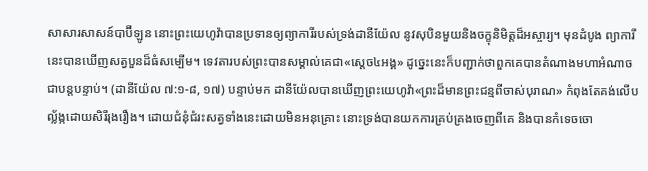សាសារសាសន៍បាប៊ីឡូន នោះព្រះយេហូវ៉ាបានប្រទានឲ្យព្យាការីរបស់ទ្រង់ដានីយ៉ែល នូវសុបិនមួយនិងចក្ខុនិមិត្តដ៏អស្ចារ្យ។ មុនដំបូង ព្យាការីនេះបានឃើញសត្វបួនដ៏ធំសម្បើម។ ទេវតារបស់ព្រះបានសម្គាល់គេជា«ស្តេច៤អង្គ» ដូច្នេះនេះក៏បញ្ជាក់ថាពួកគេបានតំណាងមហាអំណាចជាបន្តបន្ទាប់។ (ដានីយ៉ែល ៧:១-៨, ១៧) បន្ទាប់មក ដានីយ៉ែលបានឃើញព្រះយេហូវ៉ា«ព្រះដ៏មានព្រះជន្មពីចាស់បុរាណ» កំពុងតែគង់លើបល្ល័ង្កដោយសិរីរុងរឿង។ ដោយជំនុំជំរះសត្វទាំងនេះដោយមិនអនុគ្រោះ នោះទ្រង់បានយកការគ្រប់គ្រងចេញពីគេ និងបានកំទេចចោ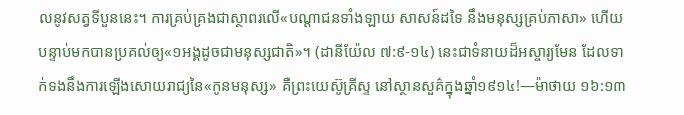លនូវសត្វទីបួននេះ។ ការគ្រប់គ្រងជាស្ថាពរលើ«បណ្ដាជនទាំងឡាយ សាសន៍ដទៃ នឹងមនុស្សគ្រប់ភាសា» ហើយបន្ទាប់មកបានប្រគល់ឲ្យ«១អង្គដូចជាមនុស្សជាតិ»។ (ដានីយ៉ែល ៧:៩-១៤) នេះជាទំនាយដ៏អស្ចារ្យមែន ដែលទាក់ទងនឹងការឡើងសោយរាជ្យនៃ«កូនមនុស្ស» គឺព្រះយេស៊ូគ្រីស្ទ នៅស្ថានសួគ៌ក្នុងឆ្នាំ១៩១៤!—ម៉ាថាយ ១៦:១៣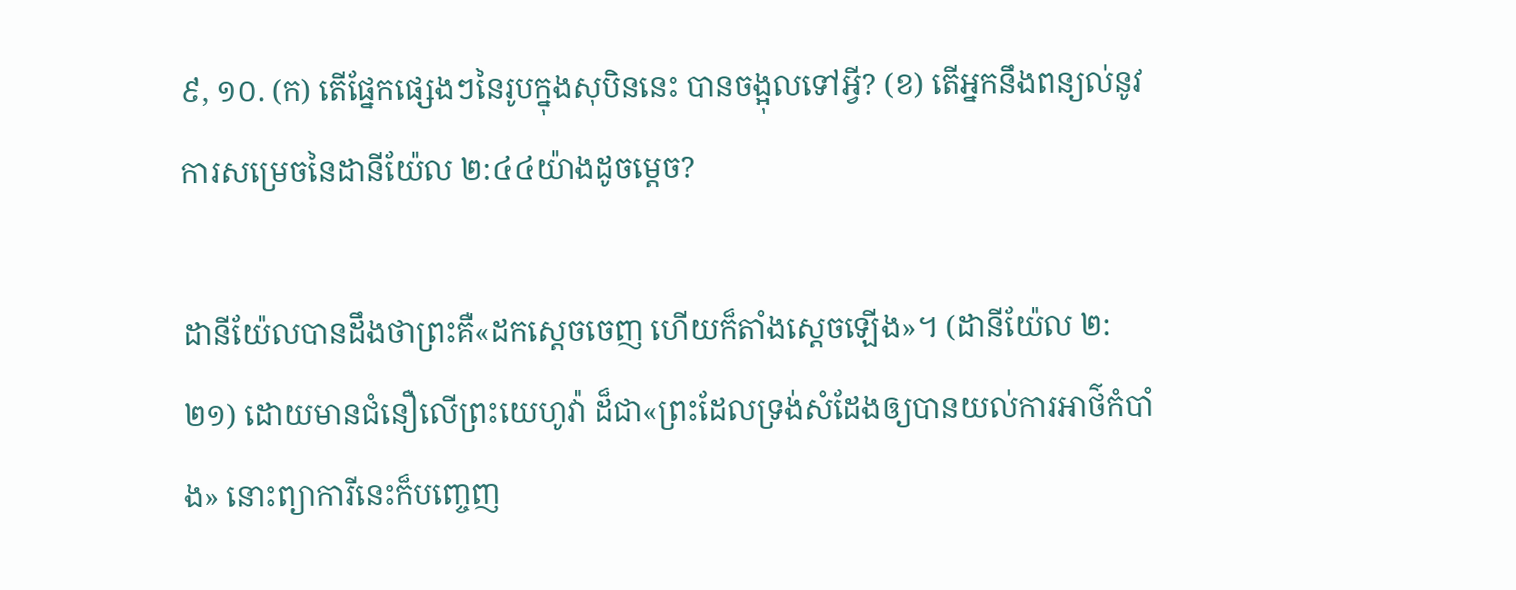៩, ១០. (ក) តើផ្នែកផ្សេងៗនៃរូបក្នុងសុបិននេះ បានចង្អុលទៅអ្វី? (ខ) តើអ្នកនឹងពន្យល់នូវការសម្រេចនៃដានីយ៉ែល ២:៤៤យ៉ាងដូចម្ដេច?

ដានីយ៉ែលបានដឹងថាព្រះគឺ«ដកស្តេចចេញ ហើយក៏តាំងស្តេចឡើង»។ (ដានីយ៉ែល ២:២១) ដោយមានជំនឿលើព្រះយេហូវ៉ា ដ៏ជា«ព្រះដែលទ្រង់សំដែងឲ្យបានយល់ការអាថ៌កំបាំង» នោះព្យាការីនេះក៏បញ្ចេញ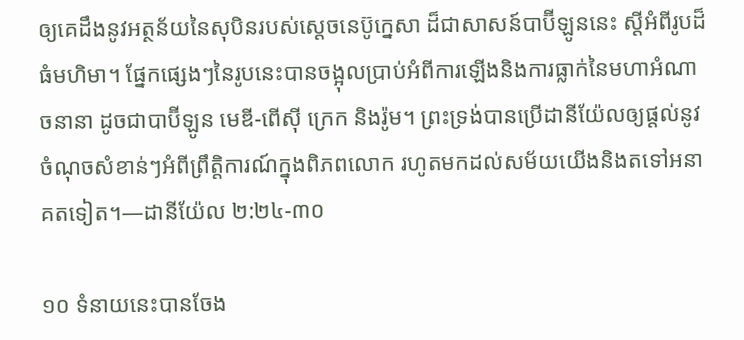ឲ្យគេដឹងនូវអត្ថន័យនៃសុបិនរបស់ស្តេចនេប៊ូក្នេសា ដ៏ជាសាសន៍បាប៊ីឡូននេះ ស្តីអំពីរូបដ៏ធំមហិមា។ ផ្នែកផ្សេងៗនៃរូបនេះបានចង្អុលប្រាប់អំពីការឡើងនិងការធ្លាក់នៃមហាអំណាចនានា ដូចជាបាប៊ីឡូន មេឌី-ពើស៊ី ក្រេក និងរ៉ូម។ ព្រះទ្រង់បានប្រើដានីយ៉ែលឲ្យផ្ដល់នូវចំណុចសំខាន់ៗអំពីព្រឹត្ដិការណ៍ក្នុងពិភពលោក រហូតមកដល់សម័យយើងនិងតទៅអនាគតទៀត។—ដានីយ៉ែល ២:២៤-៣០

១០ ទំនាយនេះបានចែង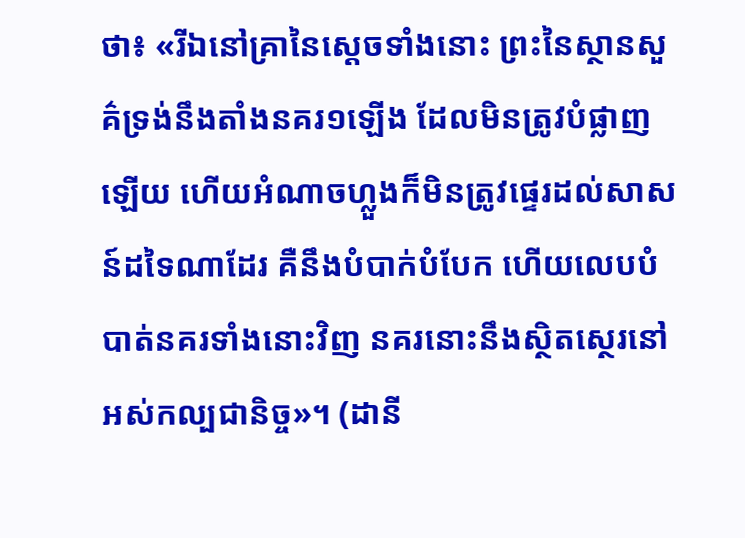ថា៖ «រីឯនៅគ្រានៃស្តេចទាំងនោះ ព្រះនៃស្ថានសួគ៌ទ្រង់នឹងតាំងនគរ១ឡើង ដែលមិនត្រូវបំផ្លាញឡើយ ហើយអំណាចហ្លួងក៏មិនត្រូវផ្ទេរដល់សាសន៍ដទៃណាដែរ គឺនឹងបំបាក់បំបែក ហើយលេបបំបាត់នគរទាំងនោះវិញ នគរនោះនឹងស្ថិតស្ថេរនៅអស់កល្បជានិច្ច»។ (ដានី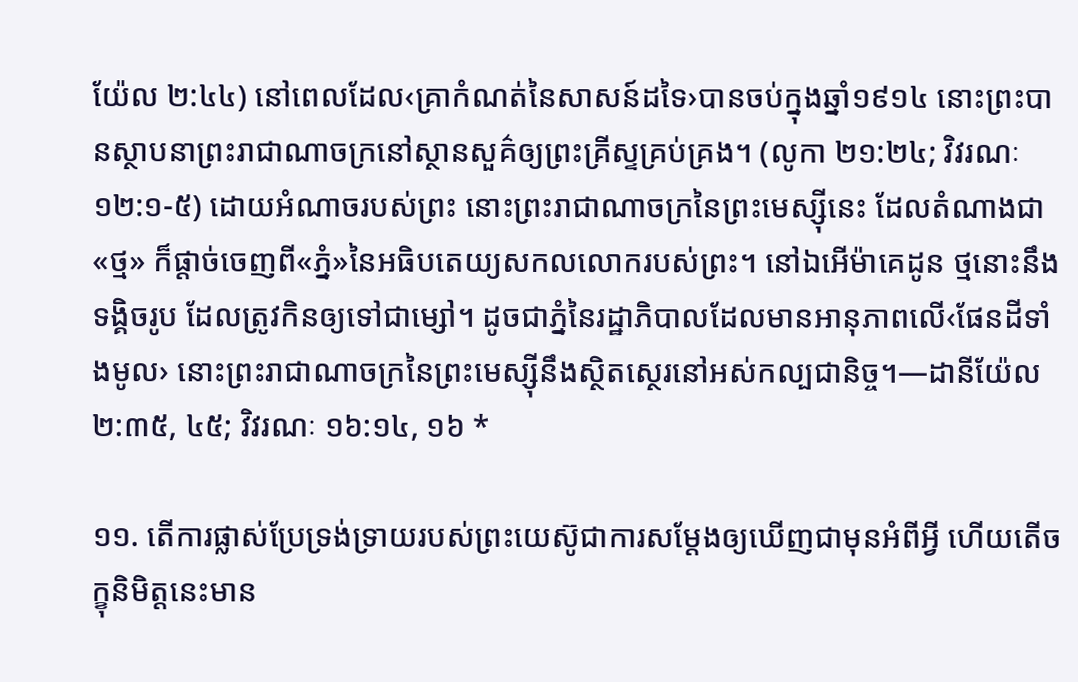យ៉ែល ២:៤៤) នៅពេលដែល‹គ្រាកំណត់នៃសាសន៍ដទៃ›បានចប់ក្នុងឆ្នាំ១៩១៤ នោះព្រះបានស្ថាបនាព្រះរាជាណាចក្រនៅស្ថានសួគ៌ឲ្យព្រះគ្រីស្ទគ្រប់គ្រង។ (លូកា ២១:២៤; វិវរណៈ ១២:១-៥) ដោយអំណាចរបស់ព្រះ នោះព្រះរាជាណាចក្រនៃព្រះមេស្ស៊ីនេះ ដែលតំណាងជា«ថ្ម» ក៏ផ្ដាច់ចេញពី«ភ្នំ»នៃអធិបតេយ្យសកលលោករបស់ព្រះ។ នៅឯអើម៉ាគេដូន ថ្មនោះនឹងទង្គិចរូប ដែលត្រូវកិនឲ្យទៅជាម្សៅ។ ដូចជាភ្នំនៃរដ្ឋាភិបាលដែលមានអានុភាពលើ‹ផែនដីទាំងមូល› នោះព្រះរាជាណាចក្រនៃព្រះមេស្ស៊ីនឹងស្ថិតស្ថេរនៅអស់កល្បជានិច្ច។—ដានីយ៉ែល ២:៣៥, ៤៥; វិវរណៈ ១៦:១៤, ១៦ *

១១. តើការផ្លាស់ប្រែទ្រង់ទ្រាយរបស់ព្រះយេស៊ូជាការសម្ដែងឲ្យឃើញជាមុនអំពីអ្វី ហើយតើចក្ខុនិមិត្តនេះមាន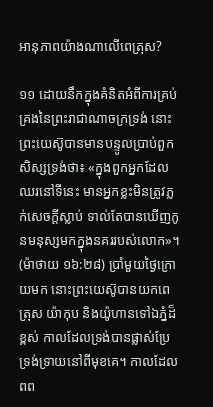អានុភាពយ៉ាងណាលើពេត្រុស?

១១ ដោយនឹកក្នុងគំនិតអំពីការគ្រប់គ្រងនៃព្រះរាជាណាចក្រទ្រង់ នោះព្រះយេស៊ូបានមានបន្ទូលប្រាប់ពួកសិស្សទ្រង់ថា៖ «ក្នុងពួកអ្នកដែលឈរនៅទីនេះ មានអ្នកខ្លះមិនត្រូវភ្លក់សេចក្ដីស្លាប់ ទាល់តែបានឃើញកូនមនុស្សមកក្នុងនគររបស់លោក»។ (ម៉ាថាយ ១៦:២៨) ប្រាំមួយថ្ងៃក្រោយមក នោះព្រះយេស៊ូបានយកពេត្រុស យ៉ាកុប និងយ៉ូហានទៅឯភ្នំដ៏ខ្ពស់ កាលដែលទ្រង់បានផ្លាស់ប្រែទ្រង់ទ្រាយនៅពីមុខគេ។ កាលដែលពព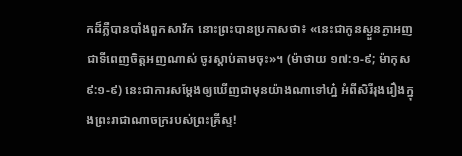កដ៏ភ្លឺបានបាំងពួកសាវ័ក នោះព្រះបានប្រកាសថា៖ «នេះជាកូនស្ងួនភ្ងាអញ ជាទីពេញចិត្តអញណាស់ ចូរស្ដាប់តាមចុះ»។ (ម៉ាថាយ ១៧:១-៩; ម៉ាកុស ៩:១-៩) នេះជាការសម្ដែងឲ្យឃើញជាមុនយ៉ាងណាទៅហ្ន៎ អំពីសិរីរុងរឿងក្នុងព្រះរាជាណាចក្ររបស់ព្រះគ្រីស្ទ!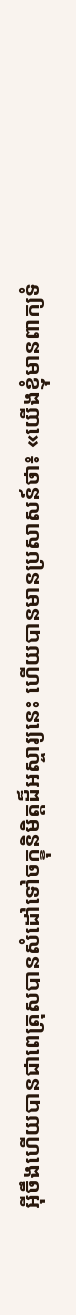អ៊ីចឹងហើយបានជាពេត្រុសបានសំដៅទៅចក្ខុនិមិត្តដ៏អស្ចារ្យនេះ ហើយបានមានប្រសាសន៍ថា៖ «យើងខ្ញុំមានពាក្យទំ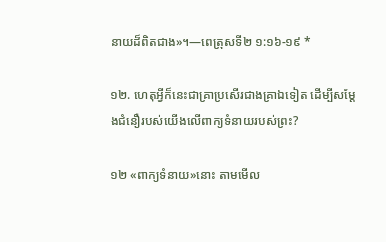នាយដ៏ពិតជាង»។—ពេត្រុសទី២ ១:១៦-១៩ *

១២. ហេតុអ្វីក៏នេះជាគ្រាប្រសើរជាងគ្រាឯទៀត ដើម្បីសម្ដែងជំនឿរបស់យើងលើពាក្យទំនាយរបស់ព្រះ?

១២ «ពាក្យទំនាយ»នោះ តាមមើល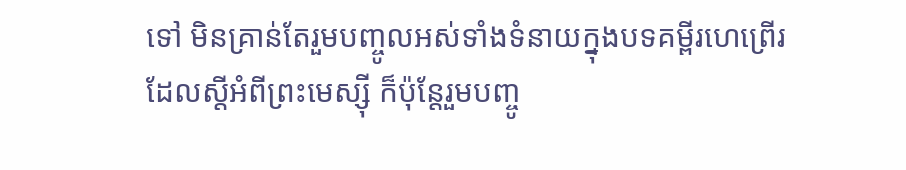ទៅ មិនគ្រាន់តែរួមបញ្ចូលអស់ទាំងទំនាយក្នុងបទគម្ពីរហេព្រើរ ដែលស្តីអំពីព្រះមេស្ស៊ី ក៏ប៉ុន្តែរួមបញ្ចូ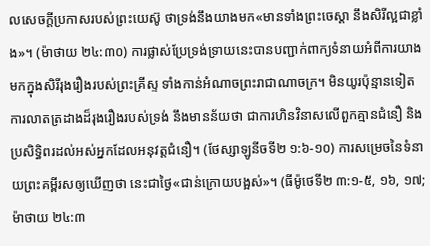លសេចក្ដីប្រកាសរបស់ព្រះយេស៊ូ ថាទ្រង់នឹងយាងមក«មានទាំងព្រះចេស្ដា នឹងសិរីល្អជាខ្លាំង»។ (ម៉ាថាយ ២៤:៣០) ការផ្លាស់ប្រែទ្រង់ទ្រាយនេះបានបញ្ជាក់ពាក្យទំនាយអំពីការយាងមកក្នុងសិរីរុងរឿងរបស់ព្រះគ្រីស្ទ ទាំងកាន់អំណាចព្រះរាជាណាចក្រ។ មិនយូរប៉ុន្មានទៀត ការលាតត្រដាងដ៏រុងរឿងរបស់ទ្រង់ នឹងមានន័យថា ជាការហិនវិនាសលើពួកគ្មានជំនឿ និងប្រសិទ្ធិពរដល់អស់អ្នកដែលអនុវត្តជំនឿ។ (ថែស្សាឡូនីចទី២ ១:៦-១០) ការសម្រេចនៃទំនាយព្រះគម្ពីរសឲ្យឃើញថា នេះជាថ្ងៃ«ជាន់ក្រោយបង្អស់»។ (ធីម៉ូថេទី២ ៣:១-៥, ១៦, ១៧; ម៉ាថាយ ២៤:៣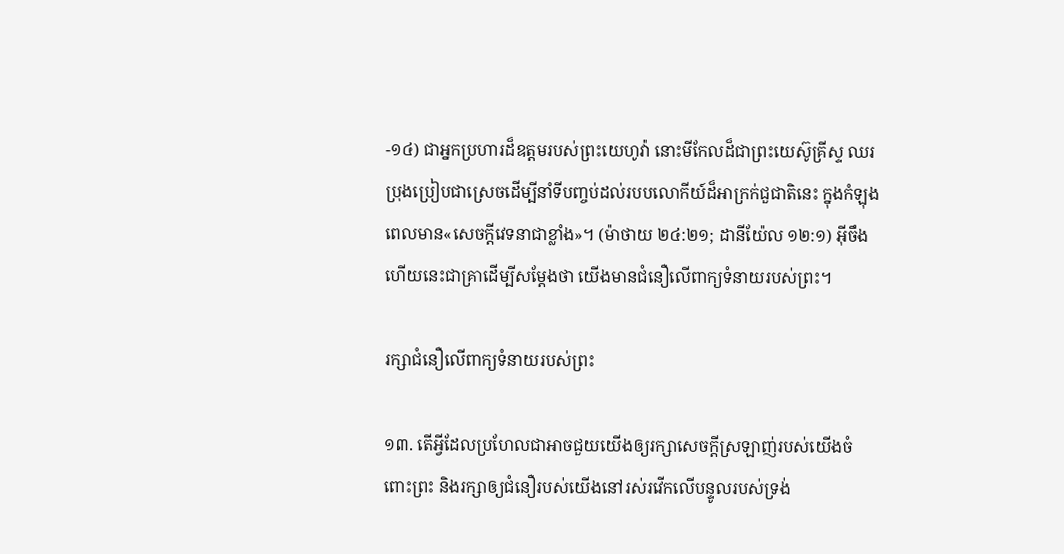-១៤) ជាអ្នកប្រហារដ៏ឧត្តមរបស់ព្រះយេហូវ៉ា នោះមីកែលដ៏ជាព្រះយេស៊ូគ្រីស្ទ ឈរប្រុងប្រៀបជាស្រេចដើម្បីនាំទីបញ្ចប់ដល់របបលោកីយ៍ដ៏អាក្រក់ជួជាតិនេះ ក្នុងកំឡុងពេលមាន«សេចក្ដីវេទនាជាខ្លាំង»។ (ម៉ាថាយ ២៤:២១; ដានីយ៉ែល ១២:១) អ៊ីចឹងហើយនេះជាគ្រាដើម្បីសម្ដែងថា យើងមានជំនឿលើពាក្យទំនាយរបស់ព្រះ។

រក្សាជំនឿលើពាក្យទំនាយរបស់ព្រះ

១៣. តើអ្វីដែលប្រហែលជាអាចជួយយើងឲ្យរក្សាសេចក្ដីស្រឡាញ់របស់យើងចំពោះព្រះ និងរក្សាឲ្យជំនឿរបស់យើងនៅរស់រវើកលើបន្ទូលរបស់ទ្រង់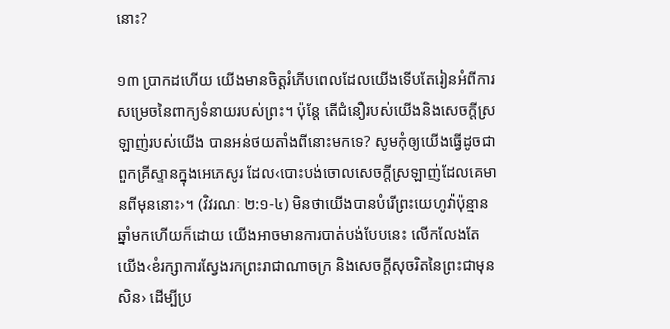នោះ?

១៣ ប្រាកដហើយ យើងមានចិត្តរំភើបពេលដែលយើងទើបតែរៀនអំពីការសម្រេចនៃពាក្យទំនាយរបស់ព្រះ។ ប៉ុន្តែ តើជំនឿរបស់យើងនិងសេចក្ដីស្រឡាញ់របស់យើង បានអន់ថយតាំងពីនោះមកទេ? សូមកុំឲ្យយើងធ្វើដូចជាពួកគ្រីស្ទានក្នុងអេភេសូរ ដែល‹បោះបង់ចោលសេចក្ដីស្រឡាញ់ដែលគេមានពីមុននោះ›។ (វិវរណៈ ២:១-៤) មិនថាយើងបានបំរើព្រះយេហូវ៉ាប៉ុន្មានឆ្នាំមកហើយក៏ដោយ យើងអាចមានការបាត់បង់បែបនេះ លើកលែងតែយើង‹ខំរក្សាការស្វែងរកព្រះរាជាណាចក្រ និងសេចក្ដីសុចរិតនៃព្រះជាមុនសិន› ដើម្បីប្រ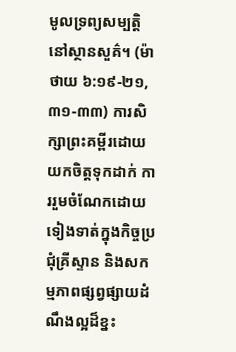មូលទ្រព្យសម្បត្ដិនៅស្ថានសួគ៌។ (ម៉ាថាយ ៦:១៩-២១, ៣១-៣៣) ការសិក្សាព្រះគម្ពីរដោយយកចិត្តទុកដាក់ ការរួមចំណែកដោយទៀងទាត់ក្នុងកិច្ចប្រជុំគ្រីស្ទាន និងសកម្មភាពផ្សព្វផ្សាយដំណឹងល្អដ៏ខ្នះ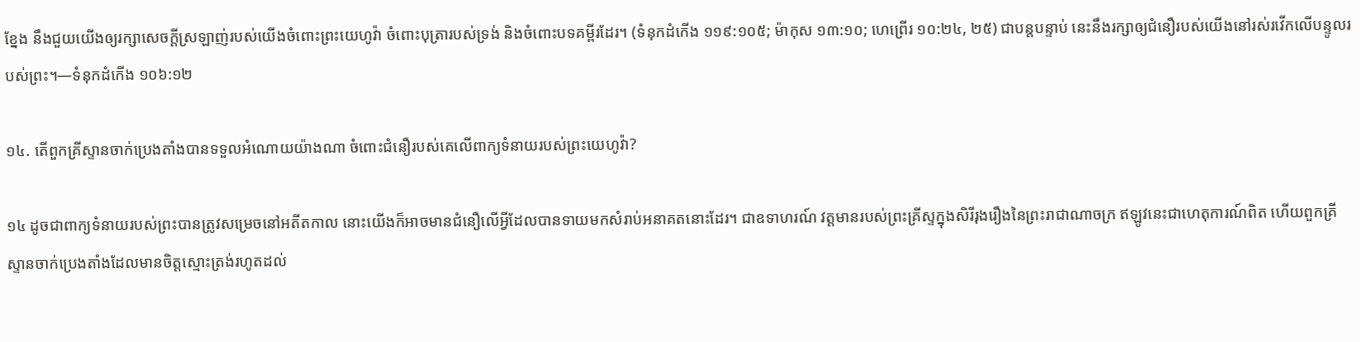ខ្នែង នឹងជួយយើងឲ្យរក្សាសេចក្ដីស្រឡាញ់របស់យើងចំពោះព្រះយេហូវ៉ា ចំពោះបុត្រារបស់ទ្រង់ និងចំពោះបទគម្ពីរដែរ។ (ទំនុកដំកើង ១១៩:១០៥; ម៉ាកុស ១៣:១០; ហេព្រើរ ១០:២៤, ២៥) ជាបន្តបន្ទាប់ នេះនឹងរក្សាឲ្យជំនឿរបស់យើងនៅរស់រវើកលើបន្ទូលរបស់ព្រះ។—ទំនុកដំកើង ១០៦:១២

១៤. តើពួកគ្រីស្ទានចាក់ប្រេងតាំងបានទទួលអំណោយយ៉ាងណា ចំពោះជំនឿរបស់គេលើពាក្យទំនាយរបស់ព្រះយេហូវ៉ា?

១៤ ដូចជាពាក្យទំនាយរបស់ព្រះបានត្រូវសម្រេចនៅអតីតកាល នោះយើងក៏អាចមានជំនឿលើអ្វីដែលបានទាយមកសំរាប់អនាគតនោះដែរ។ ជាឧទាហរណ៍ វត្តមានរបស់ព្រះគ្រីស្ទក្នុងសិរីរុងរឿងនៃព្រះរាជាណាចក្រ ឥឡូវនេះជាហេតុការណ៍ពិត ហើយពួកគ្រីស្ទានចាក់ប្រេងតាំងដែលមានចិត្តស្មោះត្រង់រហូតដល់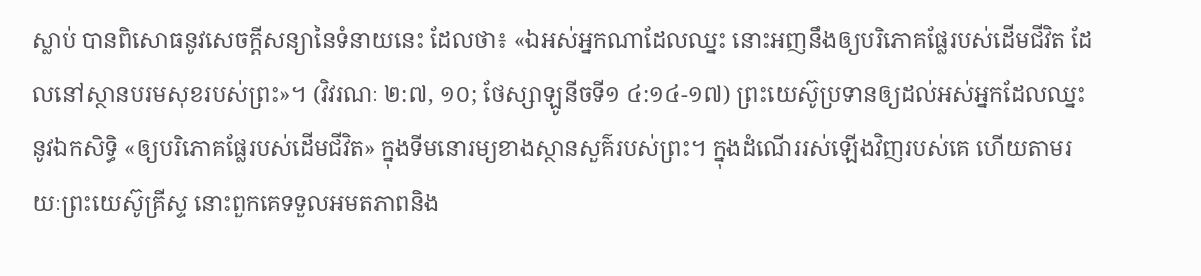ស្លាប់ បានពិសោធនូវសេចក្ដីសន្យានៃទំនាយនេះ ដែលថា៖ «ឯអស់អ្នកណាដែលឈ្នះ នោះអញនឹងឲ្យបរិភោគផ្លែរបស់ដើមជីវិត ដែលនៅស្ថានបរមសុខរបស់ព្រះ»។ (វិវរណៈ ២:៧, ១០; ថែស្សាឡូនីចទី១ ៤:១៤-១៧) ព្រះយេស៊ូប្រទានឲ្យដល់អស់អ្នកដែលឈ្នះនូវឯកសិទ្ធិ «ឲ្យបរិភោគផ្លែរបស់ដើមជីវិត» ក្នុងទីមនោរម្យខាងស្ថានសួគ៌របស់ព្រះ។ ក្នុងដំណើររស់ឡើងវិញរបស់គេ ហើយតាមរយៈព្រះយេស៊ូគ្រីស្ទ នោះពួកគេទទួលអមតភាពនិង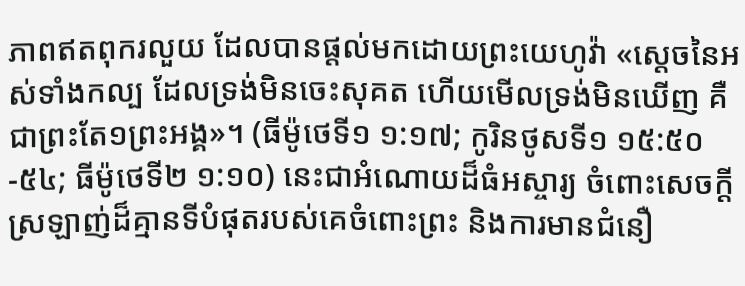ភាពឥតពុករលួយ ដែលបានផ្ដល់មកដោយព្រះយេហូវ៉ា «ស្តេចនៃអស់ទាំងកល្ប ដែលទ្រង់មិនចេះសុគត ហើយមើលទ្រង់មិនឃើញ គឺជាព្រះតែ១ព្រះអង្គ»។ (ធីម៉ូថេទី១ ១:១៧; កូរិនថូសទី១ ១៥:៥០-៥៤; ធីម៉ូថេទី២ ១:១០) នេះជាអំណោយដ៏ធំអស្ចារ្យ ចំពោះសេចក្ដីស្រឡាញ់ដ៏គ្មានទីបំផុតរបស់គេចំពោះព្រះ និងការមានជំនឿ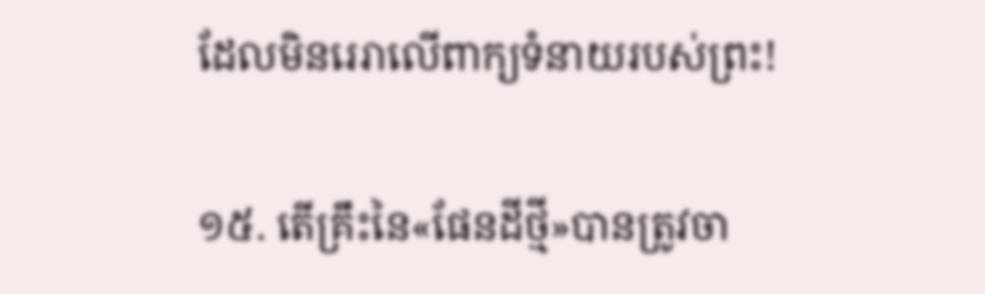ដែលមិនរេរាលើពាក្យទំនាយរបស់ព្រះ!

១៥. តើគ្រឹះនៃ«ផែនដីថ្មី»បានត្រូវចា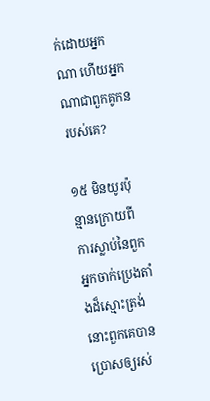ក់ដោយអ្នកណា ហើយអ្នកណាជាពួកគូកនរបស់គេ?

១៥ មិនយូរប៉ុន្មានក្រោយពីការស្លាប់នៃពួកអ្នកចាក់ប្រេងតាំងដ៏ស្មោះត្រង់ នោះពួកគេបានប្រោសឲ្យរស់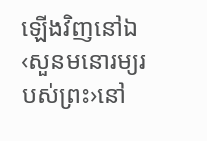ឡើងវិញនៅឯ‹សួនមនោរម្យរបស់ព្រះ›នៅ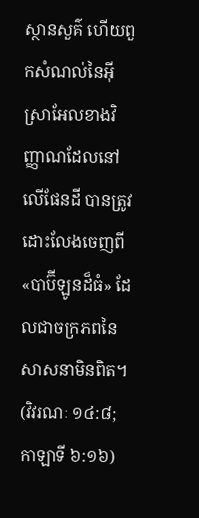ស្ថានសួគ៌ ហើយពួកសំណល់នៃអ៊ីស្រាអែលខាងវិញ្ញាណដែលនៅលើផែនដី បានត្រូវដោះលែងចេញពី«បាប៊ីឡូនដ៏ធំ» ដែលជាចក្រភពនៃសាសនាមិនពិត។ (វិវរណៈ ១៤:៨; កាឡាទី ៦:១៦)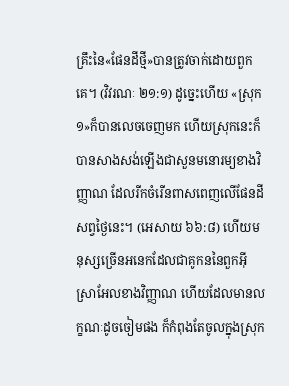គ្រឹះនៃ«ផែនដីថ្មី»បានត្រូវចាក់ដោយពួកគេ។ (វិវរណៈ ២១:១) ដូច្នេះហើយ «ស្រុក១»ក៏បានលេចចេញមក ហើយស្រុកនេះក៏បានសាងសង់ឡើងជាសួនមនោរម្យខាងវិញ្ញាណ ដែលរីកចំរើនពាសពេញលើផែនដីសព្វថ្ងៃនេះ។ (អេសាយ ៦៦:៨) ហើយមនុស្សច្រើនអនេកដែលជាគូកននៃពួកអ៊ីស្រាអែលខាងវិញ្ញាណ ហើយដែលមានលក្ខណៈដូចចៀមផង ក៏កំពុងតែចូលក្នុងស្រុក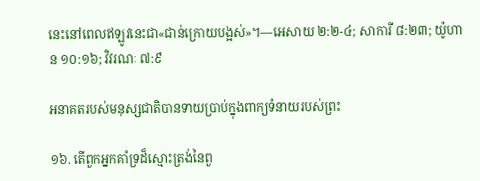នេះនៅពេលឥឡូវនេះជា«ជាន់ក្រោយបង្អស់»។—អេសាយ ២:២-៤; សាការី ៨:២៣; យ៉ូហាន ១០:១៦; វិវរណៈ ៧:៩

អនាគតរបស់មនុស្សជាតិបានទាយប្រាប់ក្នុងពាក្យទំនាយរបស់ព្រះ

១៦. តើពួកអ្នកគាំទ្រដ៏ស្មោះត្រង់នៃពួ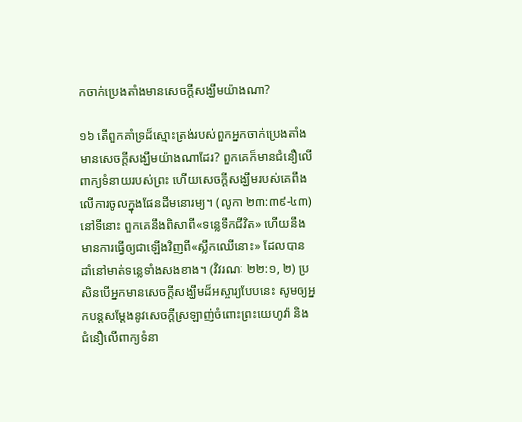កចាក់ប្រេងតាំងមានសេចក្ដីសង្ឃឹមយ៉ាងណា?

១៦ តើពួកគាំទ្រដ៏ស្មោះត្រង់របស់ពួកអ្នកចាក់ប្រេងតាំងមានសេចក្ដីសង្ឃឹមយ៉ាងណាដែរ? ពួកគេក៏មានជំនឿលើពាក្យទំនាយរបស់ព្រះ ហើយសេចក្ដីសង្ឃឹមរបស់គេពឹងលើការចូលក្នុងផែនដីមនោរម្យ។ (លូកា ២៣:៣៩-៤៣) នៅទីនោះ ពួកគេនឹងពិសាពី«ទន្លេទឹកជីវិត» ហើយនឹងមានការធ្វើឲ្យជាឡើងវិញពី«ស្លឹកឈើនោះ» ដែលបានដាំនៅមាត់ទន្លេទាំងសងខាង។ (វិវរណៈ ២២:១, ២) ប្រសិនបើអ្នកមានសេចក្ដីសង្ឃឹមដ៏អស្ចារ្យបែបនេះ សូមឲ្យអ្នកបន្តសម្ដែងនូវសេចក្ដីស្រឡាញ់ចំពោះព្រះយេហូវ៉ា និងជំនឿលើពាក្យទំនា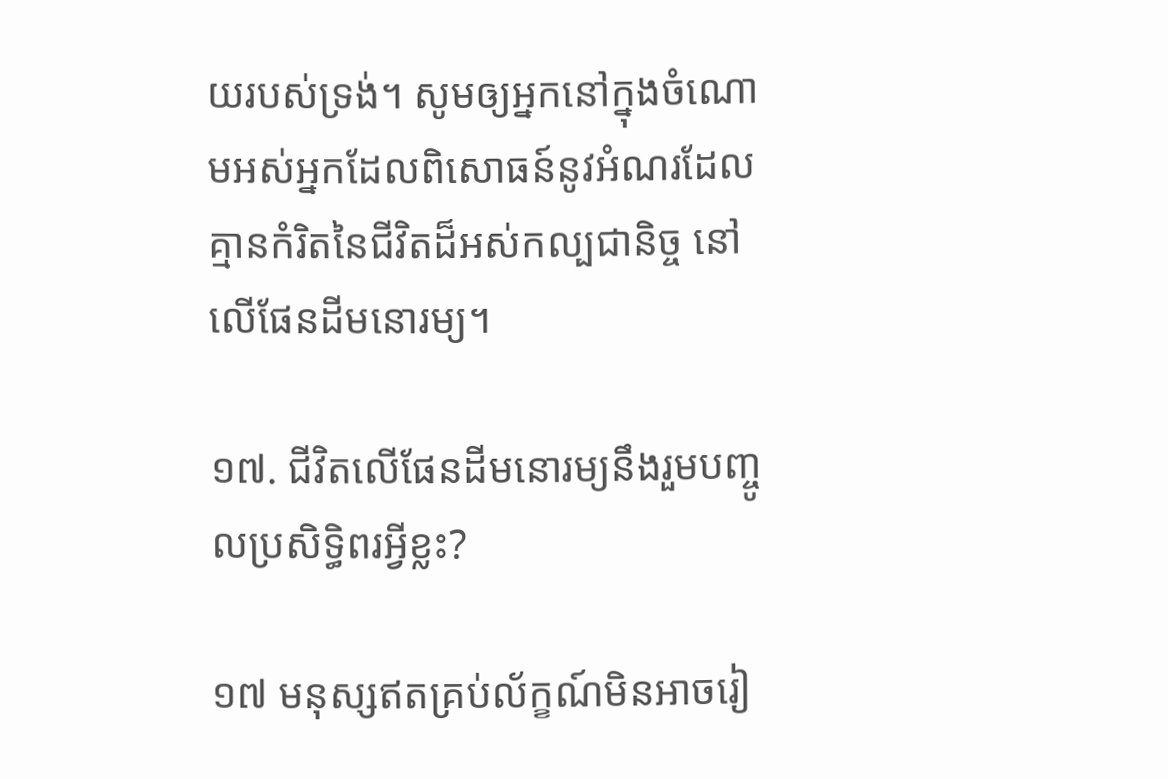យរបស់ទ្រង់។ សូមឲ្យអ្នកនៅក្នុងចំណោមអស់អ្នកដែលពិសោធន៍នូវអំណរដែលគ្មានកំរិតនៃជីវិតដ៏អស់កល្បជានិច្ច នៅលើផែនដីមនោរម្យ។

១៧. ជីវិតលើផែនដីមនោរម្យនឹងរួមបញ្ចូលប្រសិទ្ធិពរអ្វីខ្លះ?

១៧ មនុស្សឥតគ្រប់ល័ក្ខណ៍មិនអាចរៀ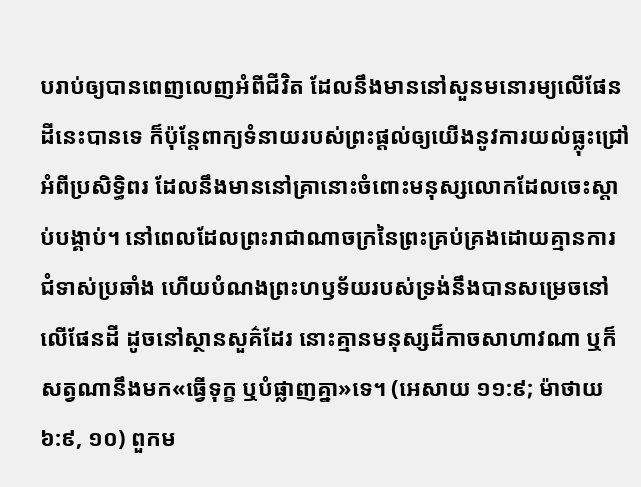បរាប់ឲ្យបានពេញលេញអំពីជីវិត ដែលនឹងមាននៅសួនមនោរម្យលើផែនដីនេះបានទេ ក៏ប៉ុន្តែពាក្យទំនាយរបស់ព្រះផ្ដល់ឲ្យយើងនូវការយល់ធ្លុះជ្រៅអំពីប្រសិទ្ធិពរ ដែលនឹងមាននៅគ្រានោះចំពោះមនុស្សលោកដែលចេះស្ដាប់បង្គាប់។ នៅពេលដែលព្រះរាជាណាចក្រនៃព្រះគ្រប់គ្រងដោយគ្មានការជំទាស់ប្រឆាំង ហើយបំណងព្រះហឫទ័យរបស់ទ្រង់នឹងបានសម្រេចនៅលើផែនដី ដូចនៅស្ថានសួគ៌ដែរ នោះគ្មានមនុស្សដ៏កាចសាហាវណា ឬក៏សត្វណានឹងមក«ធ្វើទុក្ខ ឬបំផ្លាញគ្នា»ទេ។ (អេសាយ ១១:៩; ម៉ាថាយ ៦:៩, ១០) ពួកម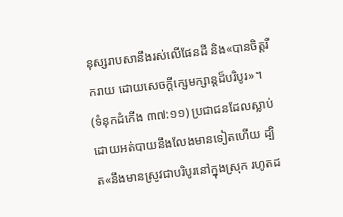នុស្សរាបសានឹងរស់លើផែនដី និង«បានចិត្តរីករាយ ដោយសេចក្ដីក្សេមក្សាន្តដ៏បរិបូរ»។ (ទំនុកដំកើង ៣៧:១១) ប្រជាជនដែលស្លាប់ដោយអត់បាយនឹងលែងមានទៀតហើយ ដ្បិត«នឹងមានស្រូវជាបរិបូរនៅក្នុងស្រុក រហូតដ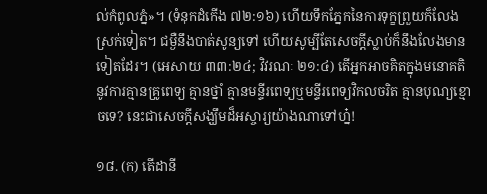ល់កំពូលភ្នំ»។ (ទំនុកដំកើង ៧២:១៦) ហើយទឹកភ្នែកនៃការទុក្ខព្រួយក៏លែងស្រក់ទៀត។ ជម្ងឺនឹងបាត់សូន្យទៅ ហើយសូម្បីតែសេចក្ដីស្លាប់ក៏នឹងលែងមានទៀតដែរ។ (អេសាយ ៣៣:២៤; វិវរណៈ ២១:៤) តើអ្នកអាចគិតក្នុងមនោគតិនូវការគ្មានគ្រូពេទ្យ គ្មានថ្នាំ គ្មានមន្ទីរពេទ្យឬមន្ទីរពេទ្យវិកលចរិត គ្មានបុណ្យខ្មោចទេ? នេះជាសេចក្ដីសង្ឃឹមដ៏អស្ចារ្យយ៉ាងណាទៅហ្ន៎!

១៨. (ក) តើដានី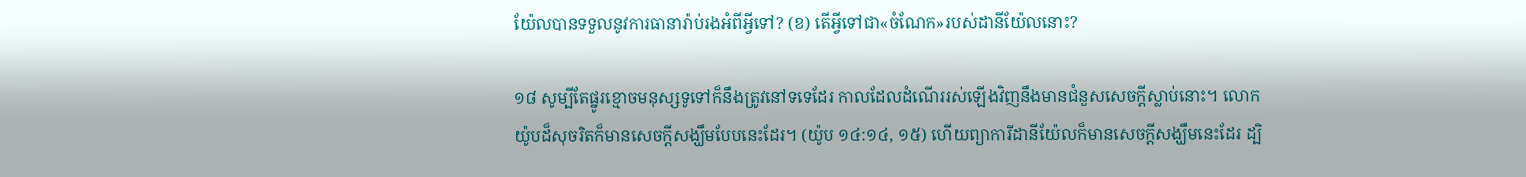យ៉ែលបានទទួលនូវការធានារ៉ាប់រងអំពីអ្វីទៅ? (ខ) តើអ្វីទៅជា«ចំណែក»របស់ដានីយ៉ែលនោះ?

១៨ សូម្បីតែផ្នូរខ្មោចមនុស្សទូទៅក៏នឹងត្រូវនៅទទេដែរ កាលដែលដំណើររស់ឡើងវិញនឹងមានជំនួសសេចក្ដីស្លាប់នោះ។ លោកយ៉ូបដ៏សុចរិតក៏មានសេចក្ដីសង្ឃឹមបែបនេះដែរ។ (យ៉ូប ១៤:១៤, ១៥) ហើយព្យាការីដានីយ៉ែលក៏មានសេចក្ដីសង្ឃឹមនេះដែរ ដ្បិ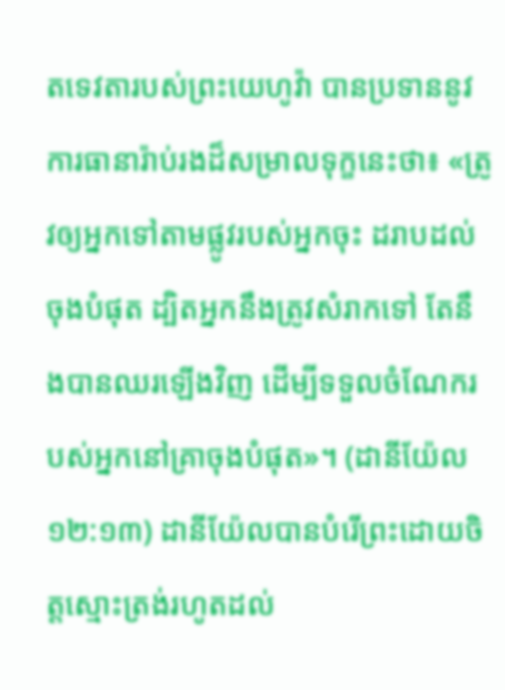តទេវតារបស់ព្រះយេហូវ៉ា បានប្រទាននូវការធានារ៉ាប់រងដ៏សម្រាលទុក្ខនេះថា៖ «ត្រូវឲ្យអ្នកទៅតាមផ្លូវរបស់អ្នកចុះ ដរាបដល់ចុងបំផុត ដ្បិតអ្នកនឹងត្រូវសំរាកទៅ តែនឹងបានឈរឡើងវិញ ដើម្បីទទួលចំណែករបស់អ្នកនៅគ្រាចុងបំផុត»។ (ដានីយ៉ែល ១២:១៣) ដានីយ៉ែលបានបំរើព្រះដោយចិត្តស្មោះត្រង់រហូតដល់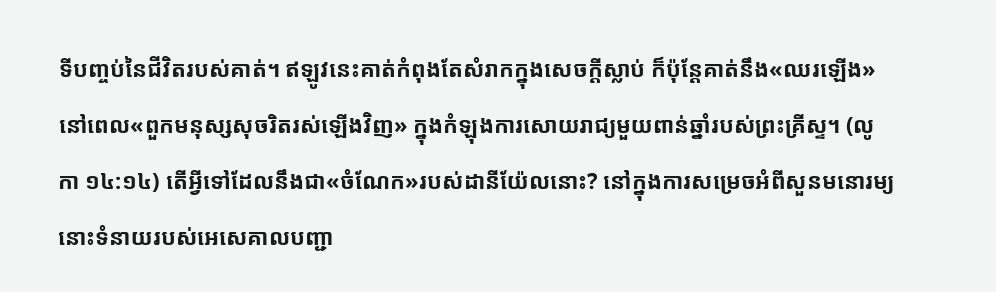ទីបញ្ចប់នៃជីវិតរបស់គាត់។ ឥឡូវនេះគាត់កំពុងតែសំរាកក្នុងសេចក្ដីស្លាប់ ក៏ប៉ុន្តែគាត់នឹង«ឈរឡើង» នៅពេល«ពួកមនុស្សសុចរិតរស់ឡើងវិញ» ក្នុងកំឡុងការសោយរាជ្យមួយពាន់ឆ្នាំរបស់ព្រះគ្រីស្ទ។ (លូកា ១៤:១៤) តើអ្វីទៅដែលនឹងជា«ចំណែក»របស់ដានីយ៉ែលនោះ? នៅក្នុងការសម្រេចអំពីសួនមនោរម្យ នោះទំនាយរបស់អេសេគាលបញ្ជា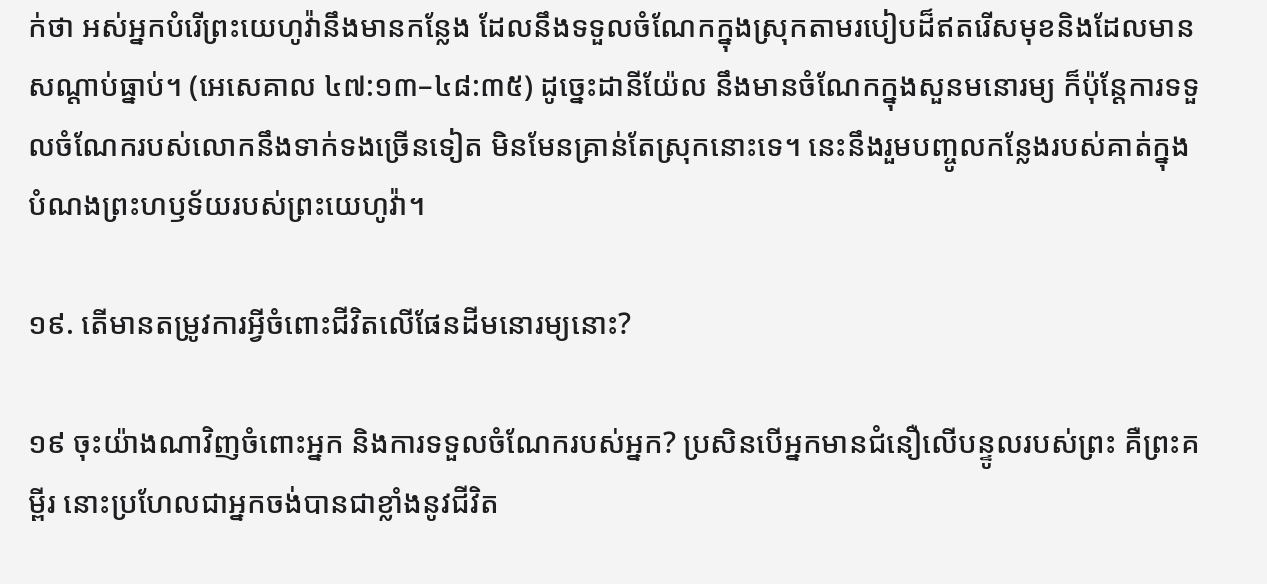ក់ថា អស់អ្នកបំរើព្រះយេហូវ៉ានឹងមានកន្លែង ដែលនឹងទទួលចំណែកក្នុងស្រុកតាមរបៀបដ៏ឥតរើសមុខនិងដែលមានសណ្ដាប់ធ្នាប់។ (អេសេគាល ៤៧:១៣–៤៨:៣៥) ដូច្នេះដានីយ៉ែល នឹងមានចំណែកក្នុងសួនមនោរម្យ ក៏ប៉ុន្តែការទទួលចំណែករបស់លោកនឹងទាក់ទងច្រើនទៀត មិនមែនគ្រាន់តែស្រុកនោះទេ។ នេះនឹងរួមបញ្ចូលកន្លែងរបស់គាត់ក្នុងបំណងព្រះហឫទ័យរបស់ព្រះយេហូវ៉ា។

១៩. តើមានតម្រូវការអ្វីចំពោះជីវិតលើផែនដីមនោរម្យនោះ?

១៩ ចុះយ៉ាងណាវិញចំពោះអ្នក និងការទទួលចំណែករបស់អ្នក? ប្រសិនបើអ្នកមានជំនឿលើបន្ទូលរបស់ព្រះ គឺព្រះគម្ពីរ នោះប្រហែលជាអ្នកចង់បានជាខ្លាំងនូវជីវិត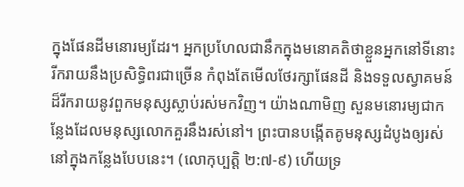ក្នុងផែនដីមនោរម្យដែរ។ អ្នកប្រហែលជានឹកក្នុងមនោគតិថាខ្លួនអ្នកនៅទីនោះ រីករាយនឹងប្រសិទ្ធិពរជាច្រើន កំពុងតែមើលថែរក្សាផែនដី និងទទួលស្វាគមន៍ដ៏រីករាយនូវពួកមនុស្សស្លាប់រស់មកវិញ។ យ៉ាងណាមិញ សួនមនោរម្យជាកន្លែងដែលមនុស្សលោកគួរនឹងរស់នៅ។ ព្រះបានបង្កើតគូមនុស្សដំបូងឲ្យរស់នៅក្នុងកន្លែងបែបនេះ។ (លោកុប្បត្តិ ២:៧-៩) ហើយទ្រ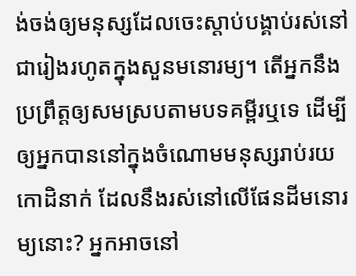ង់ចង់ឲ្យមនុស្សដែលចេះស្ដាប់បង្គាប់រស់នៅជារៀងរហូតក្នុងសួនមនោរម្យ។ តើអ្នកនឹងប្រព្រឹត្តឲ្យសមស្របតាមបទគម្ពីរឬទេ ដើម្បីឲ្យអ្នកបាននៅក្នុងចំណោមមនុស្សរាប់រយកោដិនាក់ ដែលនឹងរស់នៅលើផែនដីមនោរម្យនោះ? អ្នកអាចនៅ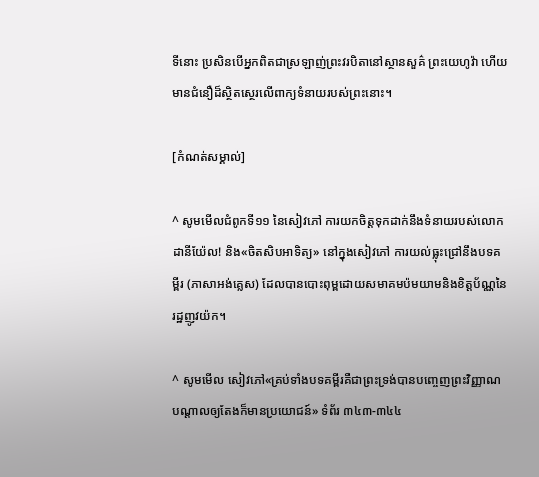ទីនោះ ប្រសិនបើអ្នកពិតជាស្រឡាញ់ព្រះវរបិតានៅស្ថានសួគ៌ ព្រះយេហូវ៉ា ហើយមានជំនឿដ៏ស្ថិតស្ថេរលើពាក្យទំនាយរបស់ព្រះនោះ។

[កំណត់សម្គាល់]

^ សូមមើលជំពូកទី១១ នៃសៀវភៅ ការយកចិត្តទុកដាក់នឹងទំនាយរបស់លោកដានីយ៉ែល! និង«ចិតសិបអាទិត្យ» នៅក្នុងសៀវភៅ ការយល់ធ្លុះជ្រៅនឹងបទគម្ពីរ (ភាសាអង់គ្លេស) ដែលបានបោះពុម្ពដោយសមាគមប៉មយាមនិងខិត្តប័ណ្ណនៃរដ្ឋញូវយ៉ក។

^ សូមមើល សៀវភៅ«គ្រប់ទាំងបទគម្ពីរគឺជាព្រះទ្រង់បានបញ្ចេញព្រះវិញ្ញាណបណ្ដាលឲ្យតែងក៏មានប្រយោជន៍» ទំព័រ ៣៤៣-៣៤៤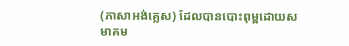(ភាសាអង់គ្លេស) ដែលបានបោះពុម្ពដោយសមាគម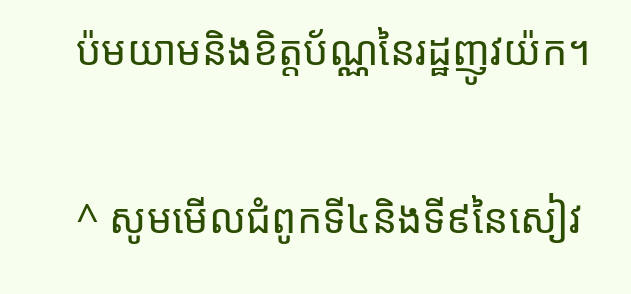ប៉មយាមនិងខិត្តប័ណ្ណនៃរដ្ឋញូវយ៉ក។

^ សូមមើលជំពូកទី៤និងទី៩នៃសៀវ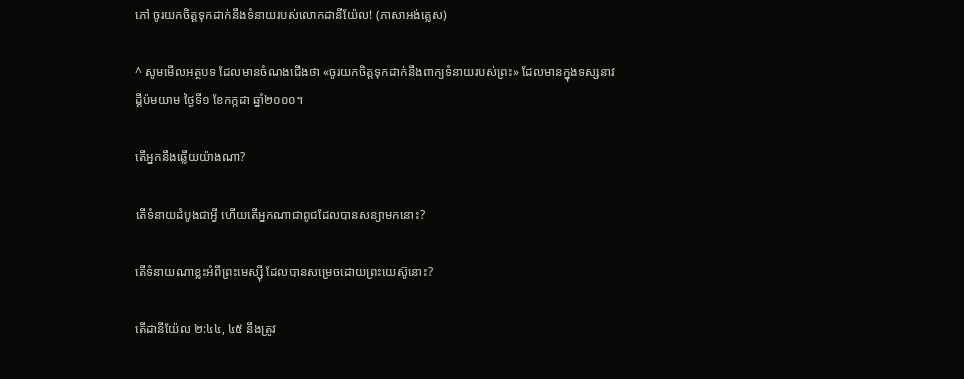ភៅ ចូរយកចិត្តទុកដាក់នឹងទំនាយរបស់លោកដានីយ៉ែល! (ភាសាអង់គ្លេស)

^ សូមមើលអត្ថបទ ដែលមានចំណងជើងថា «ចូរយកចិត្តទុកដាក់នឹងពាក្យទំនាយរបស់ព្រះ» ដែលមានក្នុងទស្សនាវដ្ដីប៉មយាម ថ្ងៃទី១ ខែកក្កដា ឆ្នាំ២០០០។

តើអ្នកនឹងឆ្លើយយ៉ាងណា?

តើទំនាយដំបូងជាអ្វី ហើយតើអ្នកណាជាពូជដែលបានសន្យាមកនោះ?

តើទំនាយណាខ្លះអំពីព្រះមេស្ស៊ី ដែលបានសម្រេចដោយព្រះយេស៊ូនោះ?

តើដានីយ៉ែល ២:៤៤, ៤៥ នឹងត្រូវ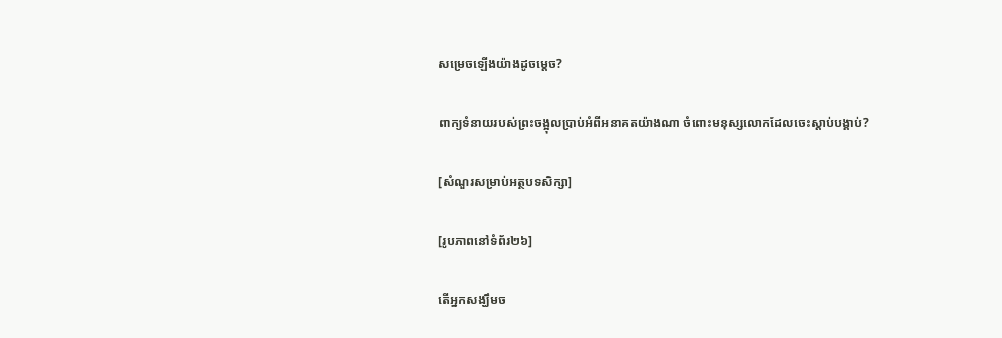សម្រេចឡើងយ៉ាងដូចម្ដេច?

ពាក្យទំនាយរបស់ព្រះចង្អុលប្រាប់អំពីអនាគតយ៉ាងណា ចំពោះមនុស្សលោកដែលចេះស្ដាប់បង្គាប់?

[សំណួរសម្រាប់អត្ថបទសិក្សា]

[រូបភាពនៅទំព័រ២៦]

តើអ្នកសង្ឃឹមច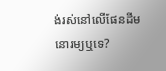ង់រស់នៅលើផែនដីមនោរម្យឬទេ?